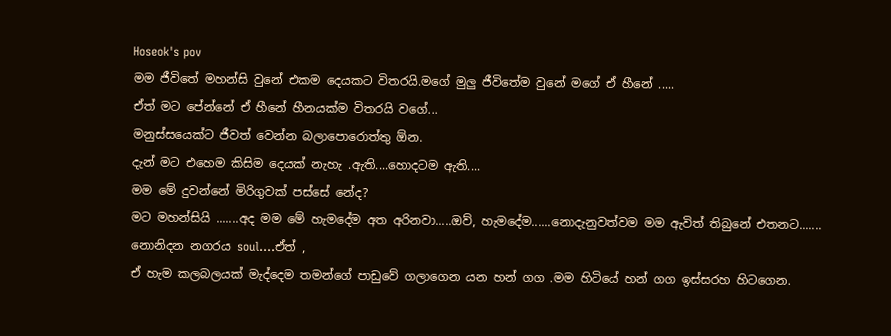Hoseok's pov
මම ජීවිතේ මහන්සි වුනේ එකම දෙයකට විතරයි.මගේ මුලු ජීවිතේම වුනේ මගේ ඒ හීනේ .....
ඒත් මට පේන්නේ ඒ හීනේ හීනයක්ම විතරයි වගේ...
මනුස්සයෙක්ට ජීවත් වෙන්න බලාපොරොත්තු ඕන.
දැන් මට එහෙම කිසිම දෙයක් නැහැ .ඇති....හොදටම ඇති....
මම මේ දුවන්නේ මිරිගුවක් පස්සේ නේද?
මට මහන්සියි .......අද මම මේ හැමදේම අත අරිනවා.....ඔව්, හැමදේම......නොදැනුවත්වම මම ඇවිත් තිබුනේ එතනට.......
නොනිදන නගරය soul....ඒත් ,
ඒ හැම කලබලයක් මැද්දෙම තමන්ගේ පාඩුවේ ගලාගෙන යන හන් ගග .මම හිටියේ හන් ගග ඉස්සරහ හිටගෙන.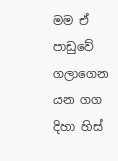මම ඒ පාඩුවේ ගලාගෙන යන ගග දිහා හිස්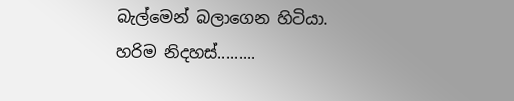බැල්මෙන් බලාගෙන හිටියා.
හරිම නිදහස්.........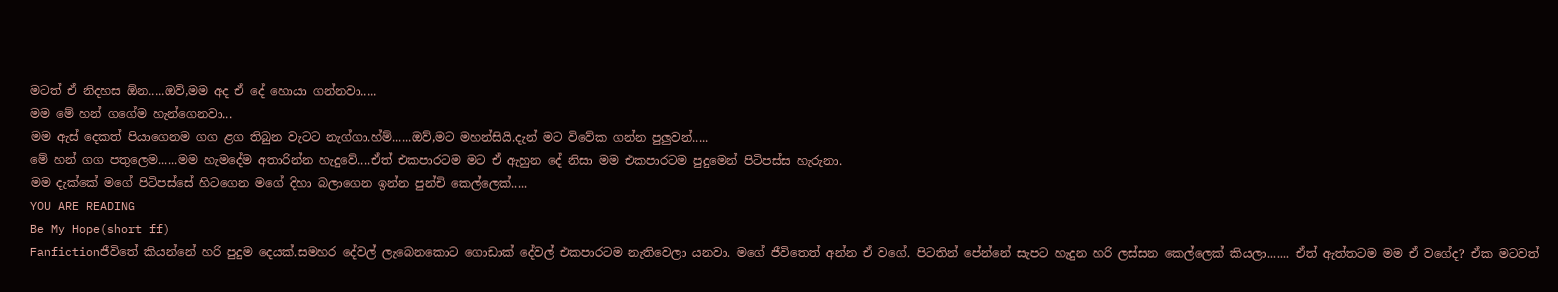මටත් ඒ නිදහස ඕන.....ඔව්,මම අද ඒ දේ හොයා ගන්නවා.....
මම මේ හන් ගගේම හැන්ගෙනවා...
මම ඇස් දෙකත් පියාගෙනම ගග ළග තිබුන වැටට නැග්ගා.හ්ම්......ඔව්,මට මහන්සියි.දැන් මට විවේක ගන්න පුලුවන්.....
මේ හන් ගග පතුලෙම......මම හැමදේම අතාරින්න හැදුවේ....ඒත් එකපාරටම මට ඒ ඇහුන දේ නිසා මම එකපාරටම පුදුමෙන් පිටිපස්ස හැරුනා.
මම දැක්කේ මගේ පිටිපස්සේ හිටගෙන මගේ දිහා බලාගෙන ඉන්න පුන්චි කෙල්ලෙක්.....
YOU ARE READING
Be My Hope(short ff)
Fanfictionජීවිතේ කියන්නේ හරි පුදුම දෙයක්.සමහර දේවල් ලැබෙනකොට ගොඩාක් දේවල් එකපාරටම නැතිවෙලා යනවා. මගේ ජීවිතෙත් අන්න ඒ වගේ. පිටතින් පේන්නේ සැපට හැදුන හරි ලස්සන කෙල්ලෙක් කියලා....... ඒත් ඇත්තටම මම ඒ වගේද? ඒක මටවත්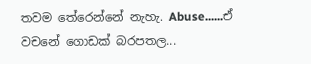තවම තේරෙන්නේ නැහැ. Abuse......ඒ වචනේ ගොඩක් බරපතල...